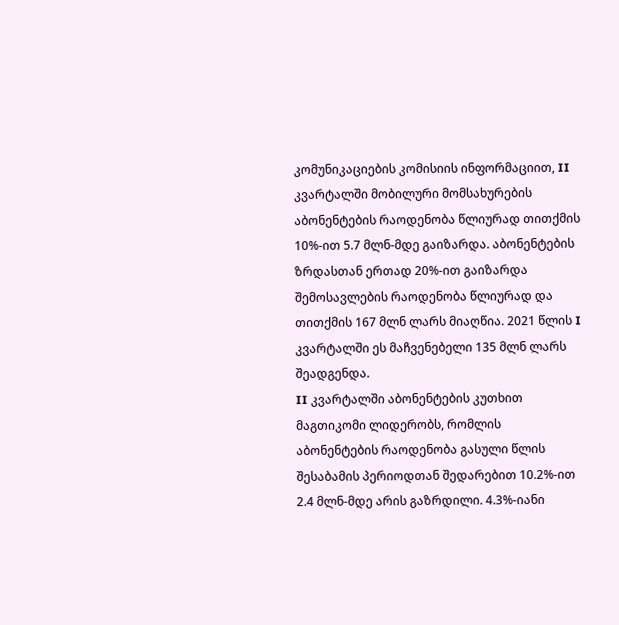კომუნიკაციების კომისიის ინფორმაციით, II კვარტალში მობილური მომსახურების აბონენტების რაოდენობა წლიურად თითქმის 10%-ით 5.7 მლნ-მდე გაიზარდა. აბონენტების ზრდასთან ერთად 20%-ით გაიზარდა შემოსავლების რაოდენობა წლიურად და თითქმის 167 მლნ ლარს მიაღწია. 2021 წლის I კვარტალში ეს მაჩვენებელი 135 მლნ ლარს შეადგენდა.
II კვარტალში აბონენტების კუთხით მაგთიკომი ლიდერობს, რომლის აბონენტების რაოდენობა გასული წლის შესაბამის პერიოდთან შედარებით 10.2%-ით 2.4 მლნ-მდე არის გაზრდილი. 4.3%-იანი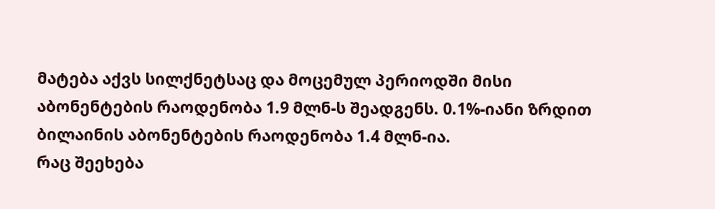მატება აქვს სილქნეტსაც და მოცემულ პერიოდში მისი აბონენტების რაოდენობა 1.9 მლნ-ს შეადგენს. 0.1%-იანი ზრდით ბილაინის აბონენტების რაოდენობა 1.4 მლნ-ია.
რაც შეეხება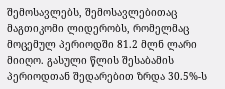შემოსავლებს, შემოსავლებითაც მაგთიკომი ლიდერობს, რომელმაც მოცემულ პერიოდში 81.2 მლნ ლარი მიიღო. გასული წლის შესაბამის პერიოდთან შედარებით ზრდა 30.5%-ს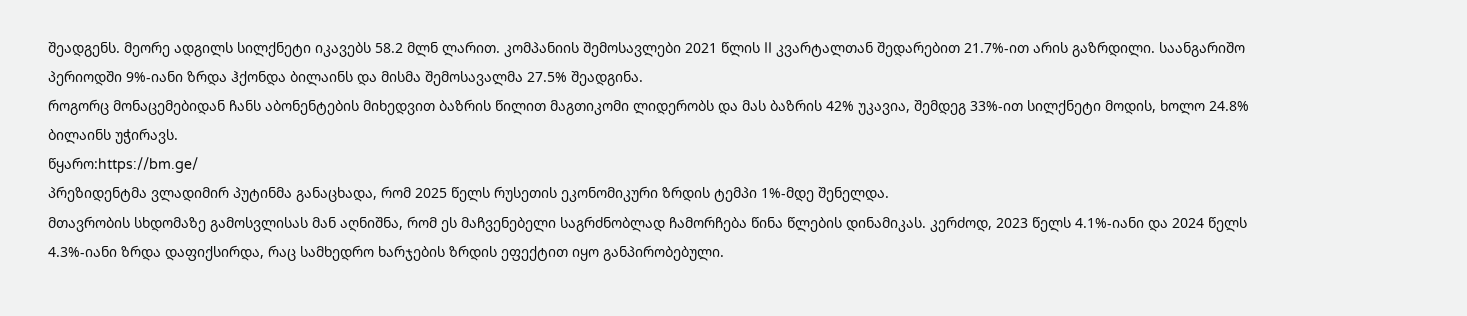შეადგენს. მეორე ადგილს სილქნეტი იკავებს 58.2 მლნ ლარით. კომპანიის შემოსავლები 2021 წლის II კვარტალთან შედარებით 21.7%-ით არის გაზრდილი. საანგარიშო პერიოდში 9%-იანი ზრდა ჰქონდა ბილაინს და მისმა შემოსავალმა 27.5% შეადგინა.
როგორც მონაცემებიდან ჩანს აბონენტების მიხედვით ბაზრის წილით მაგთიკომი ლიდერობს და მას ბაზრის 42% უკავია, შემდეგ 33%-ით სილქნეტი მოდის, ხოლო 24.8% ბილაინს უჭირავს.
წყარო:https://bm.ge/
პრეზიდენტმა ვლადიმირ პუტინმა განაცხადა, რომ 2025 წელს რუსეთის ეკონომიკური ზრდის ტემპი 1%-მდე შენელდა.
მთავრობის სხდომაზე გამოსვლისას მან აღნიშნა, რომ ეს მაჩვენებელი საგრძნობლად ჩამორჩება წინა წლების დინამიკას. კერძოდ, 2023 წელს 4.1%-იანი და 2024 წელს 4.3%-იანი ზრდა დაფიქსირდა, რაც სამხედრო ხარჯების ზრდის ეფექტით იყო განპირობებული.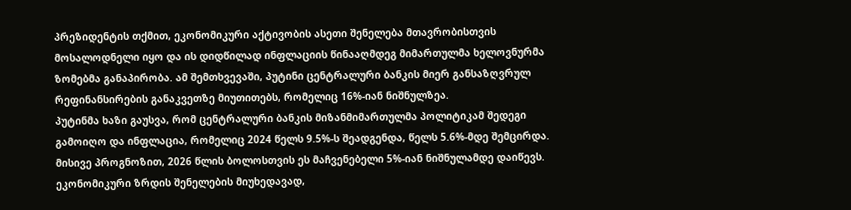პრეზიდენტის თქმით, ეკონომიკური აქტივობის ასეთი შენელება მთავრობისთვის მოსალოდნელი იყო და ის დიდწილად ინფლაციის წინააღმდეგ მიმართულმა ხელოვნურმა ზომებმა განაპირობა. ამ შემთხვევაში, პუტინი ცენტრალური ბანკის მიერ განსაზღვრულ რეფინანსირების განაკვეთზე მიუთითებს, რომელიც 16%-იან ნიშნულზეა.
პუტინმა ხაზი გაუსვა, რომ ცენტრალური ბანკის მიზანმიმართულმა პოლიტიკამ შედეგი გამოიღო და ინფლაცია, რომელიც 2024 წელს 9.5%-ს შეადგენდა, წელს 5.6%-მდე შემცირდა. მისივე პროგნოზით, 2026 წლის ბოლოსთვის ეს მაჩვენებელი 5%-იან ნიშნულამდე დაიწევს.
ეკონომიკური ზრდის შენელების მიუხედავად,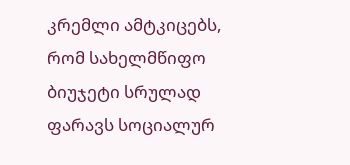კრემლი ამტკიცებს, რომ სახელმწიფო ბიუჯეტი სრულად ფარავს სოციალურ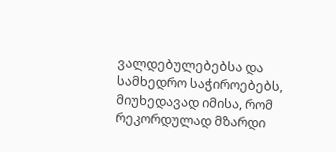ვალდებულებებსა და სამხედრო საჭიროებებს, მიუხედავად იმისა, რომ რეკორდულად მზარდი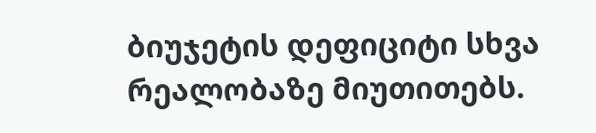ბიუჯეტის დეფიციტი სხვა რეალობაზე მიუთითებს.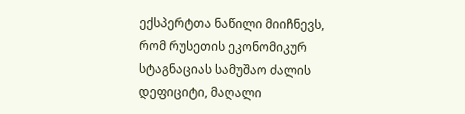ექსპერტთა ნაწილი მიიჩნევს, რომ რუსეთის ეკონომიკურ სტაგნაციას სამუშაო ძალის დეფიციტი, მაღალი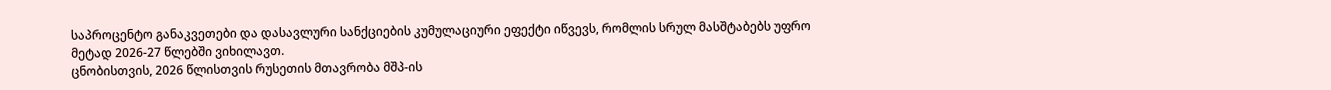საპროცენტო განაკვეთები და დასავლური სანქციების კუმულაციური ეფექტი იწვევს, რომლის სრულ მასშტაბებს უფრო მეტად 2026-27 წლებში ვიხილავთ.
ცნობისთვის, 2026 წლისთვის რუსეთის მთავრობა მშპ-ის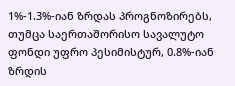1%-1.3%-იან ზრდას პროგნოზირებს, თუმცა საერთაშორისო სავალუტო ფონდი უფრო პესიმისტურ, 0.8%-იან ზრდის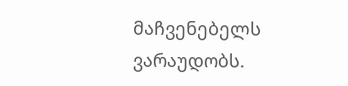მაჩვენებელს ვარაუდობს.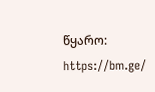წყარო: https://bm.ge/